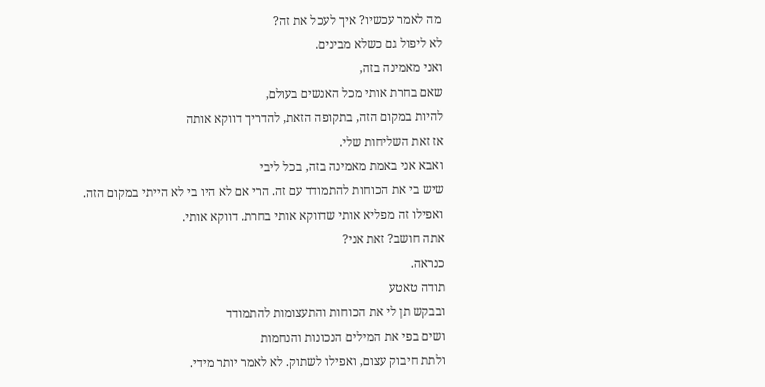מה לאמר עכשיו? איך לעכל את זה?
לא ליפול גם כשלא מבינים.
ואני מאמינה בזה,
שאם בחרת אותי מכל האנשים בעולם,
להיות במקום הזה, בתקופה הזאת, להדריך דווקא אותה
אז זאת השליחות שלי.
ואבא אני באמת מאמינה בזה, בכל ליבי
שיש בי את הכוחות להתמודד עם זה. הרי אם לא היו בי לא הייתי במקום הזה.
ואפילו זה מפליא אותי שדווקא אותי בחרת. דווקא אותי.
אתה חושב? זאת אני?
כנראה.
תודה טאטע
ובבקש תן לי את הכוחות והתעצומות להתמודד
ושים בפי את המילים הנכונות והנחמות
ולתת חיבוק עצום, ואפילו לשתוק. לא לאמר יותר מידי.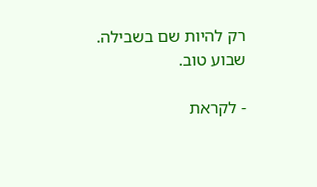רק להיות שם בשבילה.
שבוע טוב.

- לקראת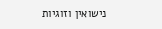נישואין וזוגיות